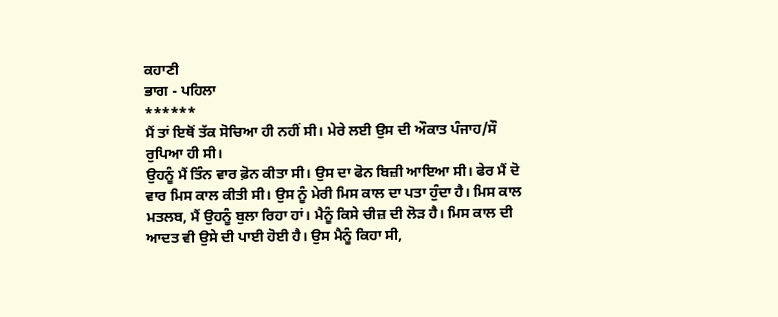ਕਹਾਣੀ
ਭਾਗ - ਪਹਿਲਾ
******
ਮੈਂ ਤਾਂ ਇਥੋਂ ਤੱਕ ਸੋਚਿਆ ਹੀ ਨਹੀਂ ਸੀ। ਮੇਰੇ ਲਈ ਉਸ ਦੀ ਔਕਾਤ ਪੰਜਾਹ/ਸੌ ਰੁਪਿਆ ਹੀ ਸੀ।
ਉਹਨੂੰ ਮੈਂ ਤਿੰਨ ਵਾਰ ਫ਼ੋਨ ਕੀਤਾ ਸੀ। ਉਸ ਦਾ ਫੋਨ ਬਿਜ਼ੀ ਆਇਆ ਸੀ। ਫੇਰ ਮੈਂ ਦੋ ਵਾਰ ਮਿਸ ਕਾਲ ਕੀਤੀ ਸੀ। ਉਸ ਨੂੰ ਮੇਰੀ ਮਿਸ ਕਾਲ ਦਾ ਪਤਾ ਹੁੰਦਾ ਹੈ। ਮਿਸ ਕਾਲ ਮਤਲਬ, ਮੈਂ ਉਹਨੂੰ ਬੁਲਾ ਰਿਹਾ ਹਾਂ। ਮੈਨੂੰ ਕਿਸੇ ਚੀਜ਼ ਦੀ ਲੋੜ ਹੈ। ਮਿਸ ਕਾਲ ਦੀ ਆਦਤ ਵੀ ਉਸੇ ਦੀ ਪਾਈ ਹੋਈ ਹੈ। ਉਸ ਮੈਨੂੰ ਕਿਹਾ ਸੀ,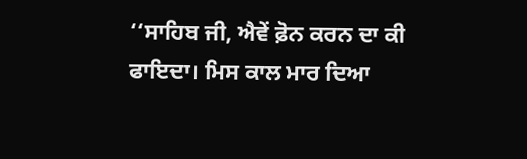‘‘ਸਾਹਿਬ ਜੀ, ਐਵੇਂ ਫ਼ੋਨ ਕਰਨ ਦਾ ਕੀ ਫਾਇਦਾ। ਮਿਸ ਕਾਲ ਮਾਰ ਦਿਆ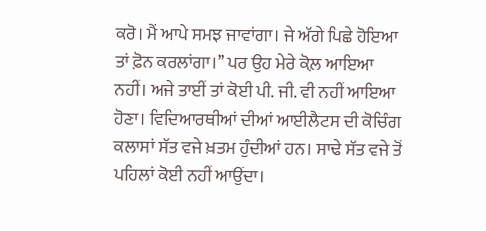ਕਰੋ। ਮੈਂ ਆਪੇ ਸਮਝ ਜਾਵਾਂਗਾ। ਜੇ ਅੱਗੇ ਪਿਛੇ ਹੋਇਆ ਤਾਂ ਫ਼ੋਨ ਕਰਲਾਂਗਾ।’’ ਪਰ ਉਹ ਮੇਰੇ ਕੋਲ਼ ਆਇਆ ਨਹੀਂ। ਅਜੇ ਤਾਈਂ ਤਾਂ ਕੋਈ ਪੀ. ਜੀ. ਵੀ ਨਹੀਂ ਆਇਆ ਹੋਣਾ। ਵਿਦਿਆਰਥੀਆਂ ਦੀਆਂ ਆਈਲੈਟਸ ਦੀ ਕੋਚਿੰਗ ਕਲਾਸਾਂ ਸੱਤ ਵਜੇ ਖ਼ਤਮ ਹੁੰਦੀਆਂ ਹਨ। ਸਾਢੇ ਸੱਤ ਵਜੇ ਤੋਂ ਪਹਿਲਾਂ ਕੋਈ ਨਹੀਂ ਆਉਂਦਾ।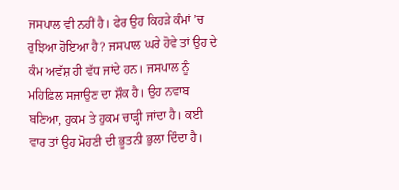ਜਸਪਾਲ ਵੀ ਨਹੀਂ ਹੈ। ਫੇਰ ਉਹ ਕਿਹੜੇ ਕੰਮਾਂ ’ਚ ਰੁਝਿਆ ਹੋਇਆ ਹੈ? ਜਸਪਾਲ ਘਰੇ ਹੋਵੇ ਤਾਂ ਉਹ ਦੇ ਕੰਮ ਅਵੱਸ਼ ਹੀ ਵੱਧ ਜਾਂਦੇ ਹਨ। ਜਸਪਾਲ ਨੂੰ ਮਹਿਫ਼ਿਲ ਸਜਾਉਣ ਦਾ ਸ਼ੌਕ ਹੈ। ਉਹ ਨਵਾਬ ਬਣਿਆ, ਹੁਕਮ ਤੇ ਹੁਕਮ ਚਾੜ੍ਹੀ ਜਾਂਦਾ ਹੈ। ਕਈ ਵਾਰ ਤਾਂ ਉਹ ਮੋਹਣੀ ਦੀ ਭੂਤਨੀ ਭੁਲਾ ਦਿੰਦਾ ਹੈ।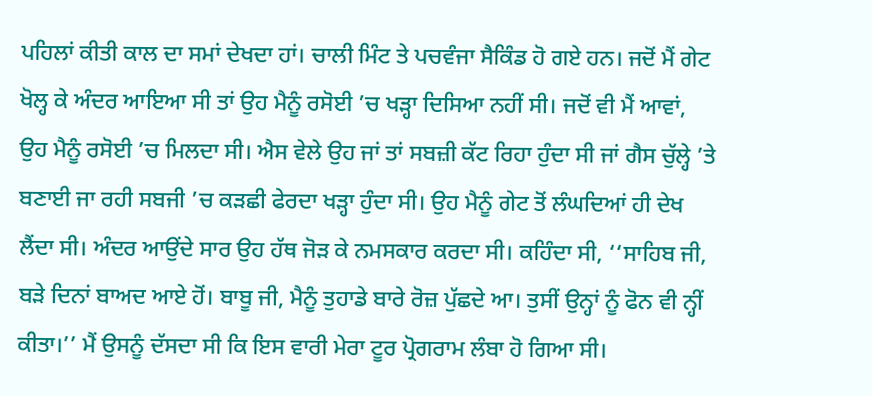ਪਹਿਲਾਂ ਕੀਤੀ ਕਾਲ ਦਾ ਸਮਾਂ ਦੇਖਦਾ ਹਾਂ। ਚਾਲੀ ਮਿੰਟ ਤੇ ਪਚਵੰਜਾ ਸੈਕਿੰਡ ਹੋ ਗਏ ਹਨ। ਜਦੋਂ ਮੈਂ ਗੇਟ ਖੋਲ੍ਹ ਕੇ ਅੰਦਰ ਆਇਆ ਸੀ ਤਾਂ ਉਹ ਮੈਨੂੰ ਰਸੋਈ ’ਚ ਖੜ੍ਹਾ ਦਿਸਿਆ ਨਹੀਂ ਸੀ। ਜਦੋਂ ਵੀ ਮੈਂ ਆਵਾਂ, ਉਹ ਮੈਨੂੰ ਰਸੋਈ ’ਚ ਮਿਲਦਾ ਸੀ। ਐਸ ਵੇਲੇ ਉਹ ਜਾਂ ਤਾਂ ਸਬਜ਼ੀ ਕੱਟ ਰਿਹਾ ਹੁੰਦਾ ਸੀ ਜਾਂ ਗੈਸ ਚੁੱਲ੍ਹੇ ’ਤੇ ਬਣਾਈ ਜਾ ਰਹੀ ਸਬਜੀ ’ਚ ਕੜਛੀ ਫੇਰਦਾ ਖੜ੍ਹਾ ਹੁੰਦਾ ਸੀ। ਉਹ ਮੈਨੂੰ ਗੇਟ ਤੋਂ ਲੰਘਦਿਆਂ ਹੀ ਦੇਖ ਲੈਂਦਾ ਸੀ। ਅੰਦਰ ਆਉਂਦੇ ਸਾਰ ਉਹ ਹੱਥ ਜੋੜ ਕੇ ਨਮਸਕਾਰ ਕਰਦਾ ਸੀ। ਕਹਿੰਦਾ ਸੀ, ‘‘ਸਾਹਿਬ ਜੀ, ਬੜੇ ਦਿਨਾਂ ਬਾਅਦ ਆਏ ਹੋਂ। ਬਾਬੂ ਜੀ, ਮੈਨੂੰ ਤੁਹਾਡੇ ਬਾਰੇ ਰੋਜ਼ ਪੁੱਛਦੇ ਆ। ਤੁਸੀਂ ਉਨ੍ਹਾਂ ਨੂੰ ਫੋਨ ਵੀ ਨ੍ਹੀਂ ਕੀਤਾ।’’ ਮੈਂ ਉਸਨੂੰ ਦੱਸਦਾ ਸੀ ਕਿ ਇਸ ਵਾਰੀ ਮੇਰਾ ਟੂਰ ਪ੍ਰੋਗਰਾਮ ਲੰਬਾ ਹੋ ਗਿਆ ਸੀ।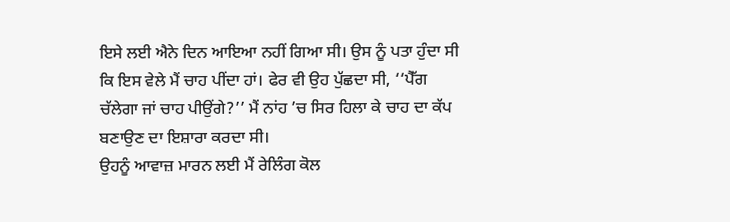ਇਸੇ ਲਈ ਐਨੇ ਦਿਨ ਆਇਆ ਨਹੀਂ ਗਿਆ ਸੀ। ਉਸ ਨੂੰ ਪਤਾ ਹੁੰਦਾ ਸੀ ਕਿ ਇਸ ਵੇਲੇ ਮੈਂ ਚਾਹ ਪੀਂਦਾ ਹਾਂ। ਫੇਰ ਵੀ ਉਹ ਪੁੱਛਦਾ ਸੀ, ‘‘ਪੈੱਗ ਚੱਲੇਗਾ ਜਾਂ ਚਾਹ ਪੀਉਂਗੇ?’’ ਮੈਂ ਨਾਂਹ ’ਚ ਸਿਰ ਹਿਲਾ ਕੇ ਚਾਹ ਦਾ ਕੱਪ ਬਣਾਉਣ ਦਾ ਇਸ਼ਾਰਾ ਕਰਦਾ ਸੀ।
ਉਹਨੂੰ ਆਵਾਜ਼ ਮਾਰਨ ਲਈ ਮੈਂ ਰੇਲਿੰਗ ਕੋਲ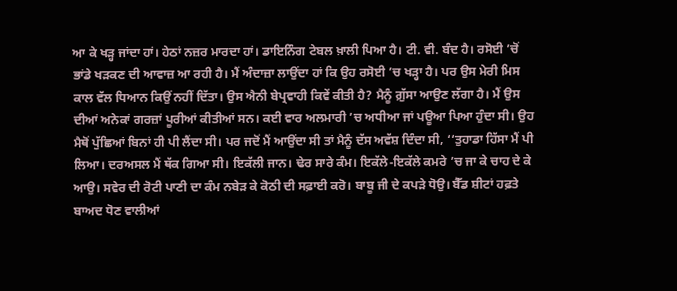ਆ ਕੇ ਖੜ੍ਹ ਜਾਂਦਾ ਹਾਂ। ਹੇਠਾਂ ਨਜ਼ਰ ਮਾਰਦਾ ਹਾਂ। ਡਾਇਨਿੰਗ ਟੇਬਲ ਖ਼ਾਲੀ ਪਿਆ ਹੈ। ਟੀ. ਵੀ. ਬੰਦ ਹੈ। ਰਸੋਈ ’ਚੋਂ ਭਾਂਡੇ ਖੜਕਣ ਦੀ ਆਵਾਜ਼ ਆ ਰਹੀ ਹੈ। ਮੈਂ ਅੰਦਾਜ਼ਾ ਲਾਉਂਦਾ ਹਾਂ ਕਿ ਉਹ ਰਸੋਈ ’ਚ ਖੜ੍ਹਾ ਹੈ। ਪਰ ਉਸ ਮੇਰੀ ਮਿਸ ਕਾਲ ਵੱਲ ਧਿਆਨ ਕਿਉਂ ਨਹੀਂ ਦਿੱਤਾ। ਉਸ ਐਨੀ ਬੇਪ੍ਰਵਾਹੀ ਕਿਵੇਂ ਕੀਤੀ ਹੈ? ਮੈਨੂੰ ਗ਼ੁੱਸਾ ਆਉਣ ਲੱਗਾ ਹੈ। ਮੈਂ ਉਸ ਦੀਆਂ ਅਨੇਕਾਂ ਗਰਜ਼ਾਂ ਪੂਰੀਆਂ ਕੀਤੀਆਂ ਸਨ। ਕਈ ਵਾਰ ਅਲਮਾਰੀ ’ਚ ਅਧੀਆ ਜਾਂ ਪਊਆ ਪਿਆ ਹੁੰਦਾ ਸੀ। ਉਹ ਮੈਥੋਂ ਪੁੱਛਿਆਂ ਬਿਨਾਂ ਹੀ ਪੀ ਲੈਂਦਾ ਸੀ। ਪਰ ਜਦੋਂ ਮੈਂ ਆਉਂਦਾ ਸੀ ਤਾਂ ਮੈਨੂੰ ਦੱਸ ਅਵੱਸ਼ ਦਿੰਦਾ ਸੀ, ‘‘ਤੁਹਾਡਾ ਹਿੱਸਾ ਮੈਂ ਪੀ ਲਿਆ। ਦਰਅਸਲ ਮੈਂ ਥੱਕ ਗਿਆ ਸੀ। ਇਕੱਲੀ ਜਾਨ। ਢੇਰ ਸਾਰੇ ਕੰਮ। ਇਕੱਲੇ-ਇਕੱਲੇ ਕਮਰੇ ’ਚ ਜਾ ਕੇ ਚਾਹ ਦੇ ਕੇ ਆਉ। ਸਵੇਰ ਦੀ ਰੋਟੀ ਪਾਣੀ ਦਾ ਕੰਮ ਨਬੇੜ ਕੇ ਕੋਠੀ ਦੀ ਸਫ਼ਾਈ ਕਰੋ। ਬਾਬੂ ਜੀ ਦੇ ਕਪੜੇ ਧੋਉ। ਬੈੱਡ ਸ਼ੀਟਾਂ ਹਫ਼ਤੇ ਬਾਅਦ ਧੋਣ ਵਾਲੀਆਂ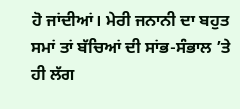ਹੋ ਜਾਂਦੀਆਂ। ਮੇਰੀ ਜਨਾਨੀ ਦਾ ਬਹੁਤ ਸਮਾਂ ਤਾਂ ਬੱਚਿਆਂ ਦੀ ਸਾਂਭ-ਸੰਭਾਲ ’ਤੇ ਹੀ ਲੱਗ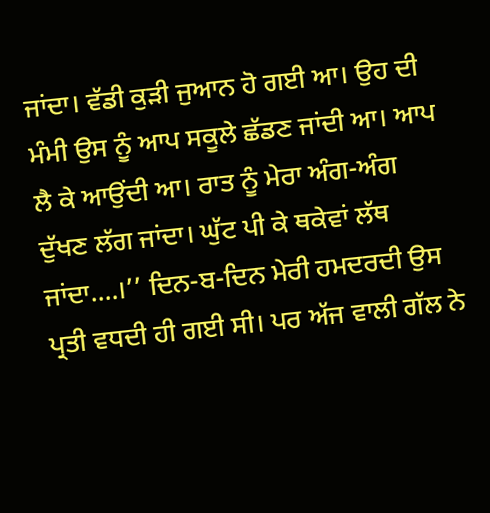ਜਾਂਦਾ। ਵੱਡੀ ਕੁੜੀ ਜੁਆਨ ਹੋ ਗਈ ਆ। ਉਹ ਦੀ ਮੰਮੀ ਉਸ ਨੂੰ ਆਪ ਸਕੂਲੇ ਛੱਡਣ ਜਾਂਦੀ ਆ। ਆਪ ਲੈ ਕੇ ਆਉਂਦੀ ਆ। ਰਾਤ ਨੂੰ ਮੇਰਾ ਅੰਗ-ਅੰਗ ਦੁੱਖਣ ਲੱਗ ਜਾਂਦਾ। ਘੁੱਟ ਪੀ ਕੇ ਥਕੇਵਾਂ ਲੱਥ ਜਾਂਦਾ....।’’ ਦਿਨ-ਬ-ਦਿਨ ਮੇਰੀ ਹਮਦਰਦੀ ਉਸ ਪ੍ਰਤੀ ਵਧਦੀ ਹੀ ਗਈ ਸੀ। ਪਰ ਅੱਜ ਵਾਲੀ ਗੱਲ ਨੇ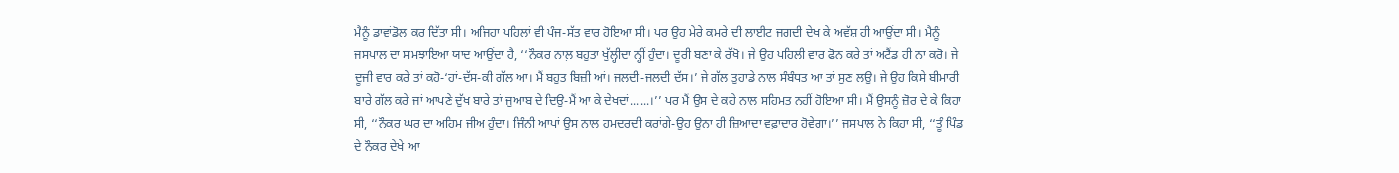ਮੈਨੂੰ ਡਾਵਾਂਡੋਲ ਕਰ ਦਿੱਤਾ ਸੀ। ਅਜਿਹਾ ਪਹਿਲਾਂ ਵੀ ਪੰਜ-ਸੱਤ ਵਾਰ ਹੋਇਆ ਸੀ। ਪਰ ਉਹ ਮੇਰੇ ਕਮਰੇ ਦੀ ਲਾਈਟ ਜਗਦੀ ਦੇਖ ਕੇ ਅਵੱਸ਼ ਹੀ ਆਉਂਦਾ ਸੀ। ਮੈਨੂੰ ਜਸਪਾਲ ਦਾ ਸਮਝਾਇਆ ਯਾਦ ਆਉਂਦਾ ਹੈ, ‘‘ਨੌਕਰ ਨਾਲ਼ ਬਹੁਤਾ ਖੁੱਲ੍ਹੀਦਾ ਨ੍ਹੀਂ ਹੁੰਦਾ। ਦੂਰੀ ਬਣਾ ਕੇ ਰੱਖੋ। ਜੇ ਉਹ ਪਹਿਲੀ ਵਾਰ ਫੋਨ ਕਰੇ ਤਾਂ ਅਟੈਂਡ ਹੀ ਨਾ ਕਰੋ। ਜੇ ਦੂਜੀ ਵਾਰ ਕਰੇ ਤਾਂ ਕਹੋ-‘ਹਾਂ-ਦੱਸ-ਕੀ ਗੱਲ ਆ। ਮੈਂ ਬਹੁਤ ਬਿਜ਼ੀ ਆਂ। ਜਲਦੀ-ਜਲਦੀ ਦੱਸ।’ ਜੇ ਗੱਲ ਤੁਹਾਡੇ ਨਾਲ ਸੰਬੰਧਤ ਆ ਤਾਂ ਸੁਣ ਲਉ। ਜੇ ਉਹ ਕਿਸੇ ਬੀਮਾਰੀ ਬਾਰੇ ਗੱਲ ਕਰੇ ਜਾਂ ਆਪਣੇ ਦੁੱਖ ਬਾਰੇ ਤਾਂ ਜੁਆਬ ਦੇ ਦਿਉ-ਮੈਂ ਆ ਕੇ ਦੇਖਦਾਂ......।’’ ਪਰ ਮੈਂ ਉਸ ਦੇ ਕਹੇ ਨਾਲ ਸਹਿਮਤ ਨਹੀਂ ਹੋਇਆ ਸੀ। ਮੈਂ ਉਸਨੂੰ ਜ਼ੋਰ ਦੇ ਕੇ ਕਿਹਾ ਸੀ, ‘‘ਨੌਕਰ ਘਰ ਦਾ ਅਹਿਮ ਜੀਅ ਹੁੰਦਾ। ਜਿੰਨੀ ਆਪਾਂ ਉਸ ਨਾਲ ਹਮਦਰਦੀ ਕਰਾਂਗੇ-ਉਹ ਉਨਾ ਹੀ ਜ਼ਿਆਦਾ ਵਫ਼ਾਦਾਰ ਹੋਵੇਗਾ।’’ ਜਸਪਾਲ ਨੇ ਕਿਹਾ ਸੀ, ‘‘ਤੂੰ ਪਿੰਡ ਦੇ ਨੌਕਰ ਦੇਖੇ ਆ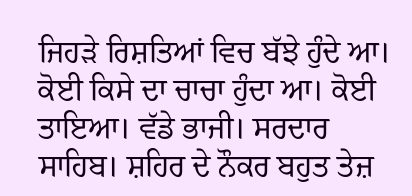ਜਿਹੜੇ ਰਿਸ਼ਤਿਆਂ ਵਿਚ ਬੱਝੇ ਹੁੰਦੇ ਆ। ਕੋਈ ਕਿਸੇ ਦਾ ਚਾਚਾ ਹੁੰਦਾ ਆ। ਕੋਈ ਤਾਇਆ। ਵੱਡੇ ਭਾਜੀ। ਸਰਦਾਰ ਸਾਹਿਬ। ਸ਼ਹਿਰ ਦੇ ਨੌਕਰ ਬਹੁਤ ਤੇਜ਼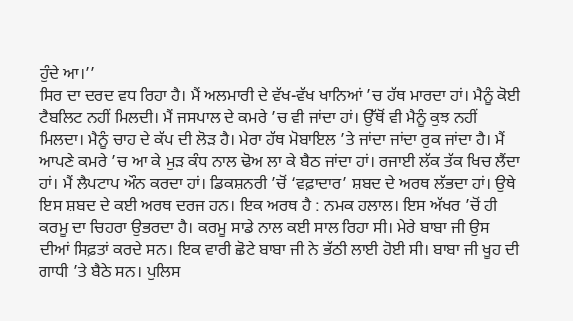ਹੁੰਦੇ ਆ।’’
ਸਿਰ ਦਾ ਦਰਦ ਵਧ ਰਿਹਾ ਹੈ। ਮੈਂ ਅਲਮਾਰੀ ਦੇ ਵੱਖ-ਵੱਖ ਖਾਨਿਆਂ ’ਚ ਹੱਥ ਮਾਰਦਾ ਹਾਂ। ਮੈਨੂੰ ਕੋਈ ਟੈਬਲਿਟ ਨਹੀਂ ਮਿਲਦੀ। ਮੈਂ ਜਸਪਾਲ ਦੇ ਕਮਰੇ ’ਚ ਵੀ ਜਾਂਦਾ ਹਾਂ। ਉੱਥੋਂ ਵੀ ਮੈਨੂੰ ਕੁਝ ਨਹੀਂ ਮਿਲਦਾ। ਮੈਨੂੰ ਚਾਹ ਦੇ ਕੱਪ ਦੀ ਲੋੜ ਹੈ। ਮੇਰਾ ਹੱਥ ਮੋਬਾਇਲ ’ਤੇ ਜਾਂਦਾ ਜਾਂਦਾ ਰੁਕ ਜਾਂਦਾ ਹੈ। ਮੈਂ ਆਪਣੇ ਕਮਰੇ ’ਚ ਆ ਕੇ ਮੁੜ ਕੰਧ ਨਾਲ ਢੋਅ ਲਾ ਕੇ ਬੈਠ ਜਾਂਦਾ ਹਾਂ। ਰਜਾਈ ਲੱਕ ਤੱਕ ਖਿਚ ਲੈਂਦਾ ਹਾਂ। ਮੈਂ ਲੈਪਟਾਪ ਔਨ ਕਰਦਾ ਹਾਂ। ਡਿਕਸ਼ਨਰੀ ’ਚੋਂ ‘ਵਫ਼ਾਦਾਰ’ ਸ਼ਬਦ ਦੇ ਅਰਥ ਲੱਭਦਾ ਹਾਂ। ਉਥੇ ਇਸ ਸ਼ਬਦ ਦੇ ਕਈ ਅਰਥ ਦਰਜ ਹਨ। ਇਕ ਅਰਥ ਹੈ : ਨਮਕ ਹਲਾਲ। ਇਸ ਅੱਖਰ ’ਚੋਂ ਹੀ ਕਰਮੂ ਦਾ ਚਿਹਰਾ ਉਭਰਦਾ ਹੈ। ਕਰਮੂ ਸਾਡੇ ਨਾਲ ਕਈ ਸਾਲ ਰਿਹਾ ਸੀ। ਮੇਰੇ ਬਾਬਾ ਜੀ ਉਸ ਦੀਆਂ ਸਿਫ਼ਤਾਂ ਕਰਦੇ ਸਨ। ਇਕ ਵਾਰੀ ਛੋਟੇ ਬਾਬਾ ਜੀ ਨੇ ਭੱਠੀ ਲਾਈ ਹੋਈ ਸੀ। ਬਾਬਾ ਜੀ ਖੂਹ ਦੀ ਗਾਧੀ ’ਤੇ ਬੈਠੇ ਸਨ। ਪੁਲਿਸ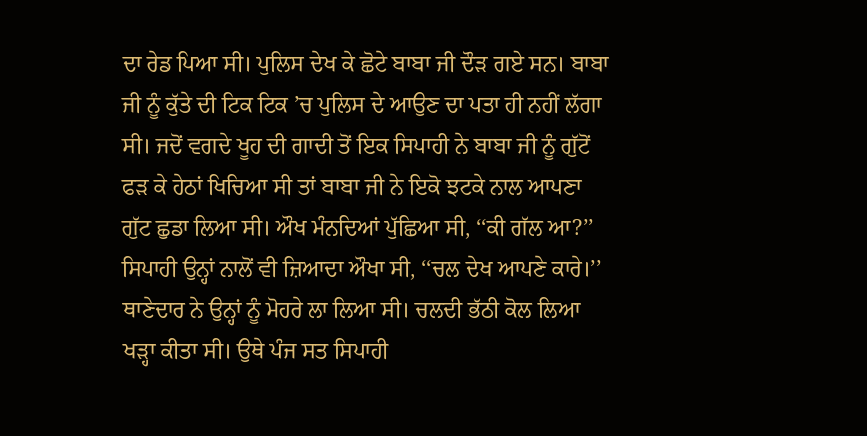ਦਾ ਰੇਡ ਪਿਆ ਸੀ। ਪੁਲਿਸ ਦੇਖ ਕੇ ਛੋਟੇ ਬਾਬਾ ਜੀ ਦੌੜ ਗਏ ਸਨ। ਬਾਬਾ ਜੀ ਨੂੰ ਕੁੱਤੇ ਦੀ ਟਿਕ ਟਿਕ ’ਚ ਪੁਲਿਸ ਦੇ ਆਉਣ ਦਾ ਪਤਾ ਹੀ ਨਹੀਂ ਲੱਗਾ ਸੀ। ਜਦੋਂ ਵਗਦੇ ਖੂਹ ਦੀ ਗਾਦੀ ਤੋਂ ਇਕ ਸਿਪਾਹੀ ਨੇ ਬਾਬਾ ਜੀ ਨੂੰ ਗੁੱਟੋਂ ਫੜ ਕੇ ਹੇਠਾਂ ਖਿਚਿਆ ਸੀ ਤਾਂ ਬਾਬਾ ਜੀ ਨੇ ਇਕੋ ਝਟਕੇ ਨਾਲ ਆਪਣਾ ਗੁੱਟ ਛੁਡਾ ਲਿਆ ਸੀ। ਔਖ ਮੰਨਦਿਆਂ ਪੁੱਛਿਆ ਸੀ, ‘‘ਕੀ ਗੱਲ ਆ?’’ ਸਿਪਾਹੀ ਉਨ੍ਹਾਂ ਨਾਲੋਂ ਵੀ ਜ਼ਿਆਦਾ ਔਖਾ ਸੀ, ‘‘ਚਲ ਦੇਖ ਆਪਣੇ ਕਾਰੇ।’’ ਥਾਣੇਦਾਰ ਨੇ ਉਨ੍ਹਾਂ ਨੂੰ ਮੋਹਰੇ ਲਾ ਲਿਆ ਸੀ। ਚਲਦੀ ਭੱਠੀ ਕੋਲ ਲਿਆ ਖੜ੍ਹਾ ਕੀਤਾ ਸੀ। ਉਥੇ ਪੰਜ ਸਤ ਸਿਪਾਹੀ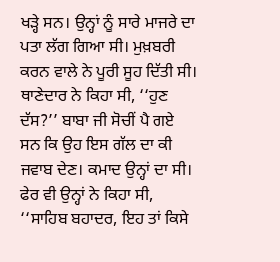ਖੜ੍ਹੇ ਸਨ। ਉਨ੍ਹਾਂ ਨੂੰ ਸਾਰੇ ਮਾਜਰੇ ਦਾ ਪਤਾ ਲੱਗ ਗਿਆ ਸੀ। ਮੁਖ਼ਬਰੀ ਕਰਨ ਵਾਲੇ ਨੇ ਪੂਰੀ ਸੂਹ ਦਿੱਤੀ ਸੀ। ਥਾਣੇਦਾਰ ਨੇ ਕਿਹਾ ਸੀ, ‘‘ਹੁਣ ਦੱਸ?’’ ਬਾਬਾ ਜੀ ਸੋਚੀਂ ਪੈ ਗਏ ਸਨ ਕਿ ਉਹ ਇਸ ਗੱਲ ਦਾ ਕੀ ਜਵਾਬ ਦੇਣ। ਕਮਾਦ ਉਨ੍ਹਾਂ ਦਾ ਸੀ। ਫੇਰ ਵੀ ਉਨ੍ਹਾਂ ਨੇ ਕਿਹਾ ਸੀ, ‘‘ਸਾਹਿਬ ਬਹਾਦਰ, ਇਹ ਤਾਂ ਕਿਸੇ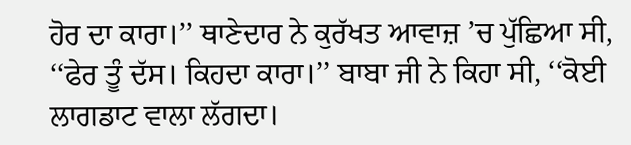ਹੋਰ ਦਾ ਕਾਰਾ।’’ ਥਾਣੇਦਾਰ ਨੇ ਕੁਰੱਖਤ ਆਵਾਜ਼ ’ਚ ਪੁੱਛਿਆ ਸੀ, ‘‘ਫੇਰ ਤੂੰ ਦੱਸ। ਕਿਹਦਾ ਕਾਰਾ।’’ ਬਾਬਾ ਜੀ ਨੇ ਕਿਹਾ ਸੀ, ‘‘ਕੋਈ ਲਾਗਡਾਟ ਵਾਲਾ ਲੱਗਦਾ।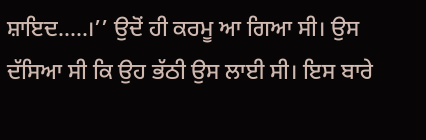ਸ਼ਾਇਦ.....।’’ ਉਦੋਂ ਹੀ ਕਰਮੂ ਆ ਗਿਆ ਸੀ। ਉਸ ਦੱਸਿਆ ਸੀ ਕਿ ਉਹ ਭੱਠੀ ਉਸ ਲਾਈ ਸੀ। ਇਸ ਬਾਰੇ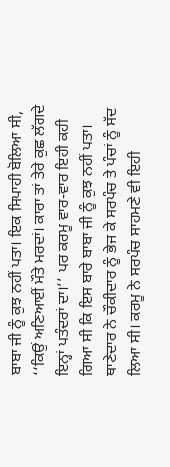ਬਾਬਾ ਜੀ ਨੂੰ ਕੁਝ ਨਹੀਂ ਪਤਾ। ਇਕ ਸਿਪਾਹੀ ਬੋਲਿਆ ਸੀ, ‘‘ਕਿਉਂ ਅਣਿਆਈਂ ਮੌਤੇ ਮਰਦਾਂ। ਕਾਰਾ ਤਾਂ ਤੇਰੇ ਕੁਛ ਲੱਗਦੇ ਇਨ੍ਹਾਂ ਪਤੰਦਰਾਂ ਦਾ।’’ ਪਰ ਕਰਮੂ ਵਾਰ-ਵਾਰ ਇਹੀ ਕਹੀ ਗਿਆ ਸੀ ਕਿ ਇਸ ਬਾਰੇ ਬਾਬਾ ਜੀ ਨੂੰ ਕੁਝ ਨਹੀਂ ਪਤਾ। ਥਾਣੇਦਾਰ ਨੇ ਚੌਕੀਦਾਰ ਨੂੰ ਭੇਜ ਕੇ ਸਰਪੰਚ ਤੇ ਪੰਚਾਂ ਨੂੰ ਸੱਦ ਲਿਆ ਸੀ। ਕਰਮੂ ਨੇ ਸਰਪੰਚ ਸਾਹਮਣੇ ਵੀ ਇਹੀ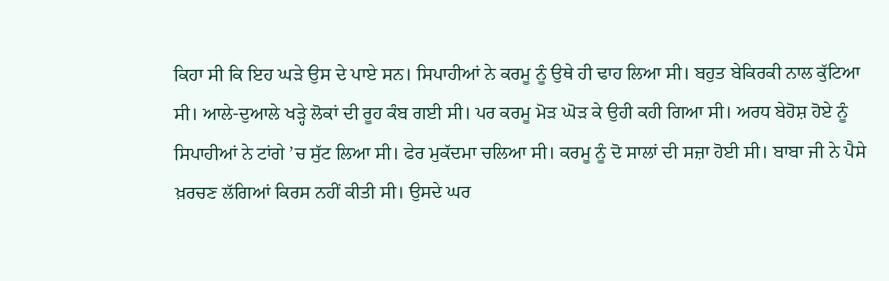ਕਿਹਾ ਸੀ ਕਿ ਇਹ ਘੜੇ ਉਸ ਦੇ ਪਾਏ ਸਨ। ਸਿਪਾਹੀਆਂ ਨੇ ਕਰਮੂ ਨੂੰ ਉਥੇ ਹੀ ਢਾਹ ਲਿਆ ਸੀ। ਬਹੁਤ ਬੇਕਿਰਕੀ ਨਾਲ ਕੁੱਟਿਆ ਸੀ। ਆਲੇ-ਦੁਆਲੇ ਖੜ੍ਹੇ ਲੋਕਾਂ ਦੀ ਰੂਹ ਕੰਬ ਗਈ ਸੀ। ਪਰ ਕਰਮੂ ਮੋੜ ਘੋੜ ਕੇ ਉਹੀ ਕਹੀ ਗਿਆ ਸੀ। ਅਰਧ ਬੇਹੋਸ਼ ਹੋਏ ਨੂੰ ਸਿਪਾਹੀਆਂ ਨੇ ਟਾਂਗੇ ’ਚ ਸੁੱਟ ਲਿਆ ਸੀ। ਫੇਰ ਮੁਕੱਦਮਾ ਚਲਿਆ ਸੀ। ਕਰਮੂ ਨੂੰ ਦੋ ਸਾਲਾਂ ਦੀ ਸਜ਼ਾ ਹੋਈ ਸੀ। ਬਾਬਾ ਜੀ ਨੇ ਪੈਸੇ ਖ਼ਰਚਣ ਲੱਗਿਆਂ ਕਿਰਸ ਨਹੀਂ ਕੀਤੀ ਸੀ। ਉਸਦੇ ਘਰ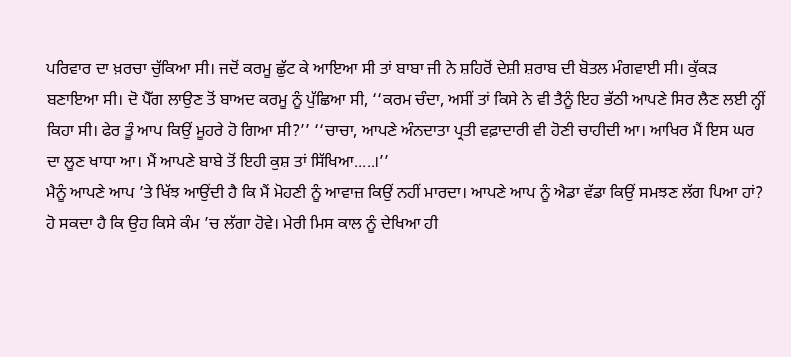ਪਰਿਵਾਰ ਦਾ ਖ਼ਰਚਾ ਚੁੱਕਿਆ ਸੀ। ਜਦੋਂ ਕਰਮੂ ਛੁੱਟ ਕੇ ਆਇਆ ਸੀ ਤਾਂ ਬਾਬਾ ਜੀ ਨੇ ਸ਼ਹਿਰੋਂ ਦੇਸ਼ੀ ਸ਼ਰਾਬ ਦੀ ਬੋਤਲ ਮੰਗਵਾਈ ਸੀ। ਕੁੱਕੜ ਬਣਾਇਆ ਸੀ। ਦੋ ਪੈੱਗ ਲਾਉਣ ਤੋਂ ਬਾਅਦ ਕਰਮੂ ਨੂੰ ਪੁੱਛਿਆ ਸੀ, ‘‘ਕਰਮ ਚੰਦਾ, ਅਸੀਂ ਤਾਂ ਕਿਸੇ ਨੇ ਵੀ ਤੈਨੂੰ ਇਹ ਭੱਠੀ ਆਪਣੇ ਸਿਰ ਲੈਣ ਲਈ ਨ੍ਹੀਂ ਕਿਹਾ ਸੀ। ਫੇਰ ਤੂੰ ਆਪ ਕਿਉਂ ਮੂਹਰੇ ਹੋ ਗਿਆ ਸੀ?’’ ‘‘ਚਾਚਾ, ਆਪਣੇ ਅੰਨਦਾਤਾ ਪ੍ਰਤੀ ਵਫ਼ਾਦਾਰੀ ਵੀ ਹੋਣੀ ਚਾਹੀਦੀ ਆ। ਆਖਿਰ ਮੈਂ ਇਸ ਘਰ ਦਾ ਲੂਣ ਖਾਧਾ ਆ। ਮੈਂ ਆਪਣੇ ਬਾਬੇ ਤੋਂ ਇਹੀ ਕੁਸ਼ ਤਾਂ ਸਿੱਖਿਆ.....।’’
ਮੈਨੂੰ ਆਪਣੇ ਆਪ ’ਤੇ ਖਿੱਝ ਆਉਂਦੀ ਹੈ ਕਿ ਮੈਂ ਮੋਹਣੀ ਨੂੰ ਆਵਾਜ਼ ਕਿਉਂ ਨਹੀਂ ਮਾਰਦਾ। ਆਪਣੇ ਆਪ ਨੂੰ ਐਡਾ ਵੱਡਾ ਕਿਉਂ ਸਮਝਣ ਲੱਗ ਪਿਆ ਹਾਂ? ਹੋ ਸਕਦਾ ਹੈ ਕਿ ਉਹ ਕਿਸੇ ਕੰਮ ’ਚ ਲੱਗਾ ਹੋਵੇ। ਮੇਰੀ ਮਿਸ ਕਾਲ ਨੂੰ ਦੇਖਿਆ ਹੀ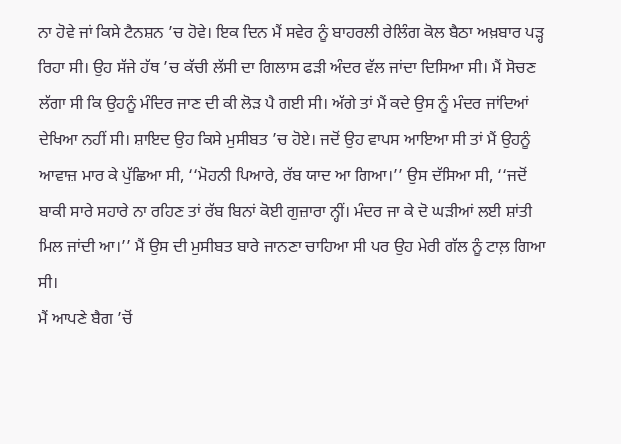ਨਾ ਹੋਵੇ ਜਾਂ ਕਿਸੇ ਟੈਨਸ਼ਨ ’ਚ ਹੋਵੇ। ਇਕ ਦਿਨ ਮੈਂ ਸਵੇਰ ਨੂੰ ਬਾਹਰਲੀ ਰੇਲਿੰਗ ਕੋਲ ਬੈਠਾ ਅਖ਼ਬਾਰ ਪੜ੍ਹ ਰਿਹਾ ਸੀ। ਉਹ ਸੱਜੇ ਹੱਥ ’ਚ ਕੱਚੀ ਲੱਸੀ ਦਾ ਗਿਲਾਸ ਫੜੀ ਅੰਦਰ ਵੱਲ ਜਾਂਦਾ ਦਿਸਿਆ ਸੀ। ਮੈਂ ਸੋਚਣ ਲੱਗਾ ਸੀ ਕਿ ਉਹਨੂੰ ਮੰਦਿਰ ਜਾਣ ਦੀ ਕੀ ਲੋੜ ਪੈ ਗਈ ਸੀ। ਅੱਗੇ ਤਾਂ ਮੈਂ ਕਦੇ ਉਸ ਨੂੰ ਮੰਦਰ ਜਾਂਦਿਆਂ ਦੇਖਿਆ ਨਹੀਂ ਸੀ। ਸ਼ਾਇਦ ਉਹ ਕਿਸੇ ਮੁਸੀਬਤ ’ਚ ਹੋਏ। ਜਦੋਂ ਉਹ ਵਾਪਸ ਆਇਆ ਸੀ ਤਾਂ ਮੈਂ ਉਹਨੂੰ ਆਵਾਜ਼ ਮਾਰ ਕੇ ਪੁੱਛਿਆ ਸੀ, ‘‘ਮੋਹਨੀ ਪਿਆਰੇ, ਰੱਬ ਯਾਦ ਆ ਗਿਆ।’’ ਉਸ ਦੱਸਿਆ ਸੀ, ‘‘ਜਦੋਂ ਬਾਕੀ ਸਾਰੇ ਸਹਾਰੇ ਨਾ ਰਹਿਣ ਤਾਂ ਰੱਬ ਬਿਨਾਂ ਕੋਈ ਗੁਜ਼ਾਰਾ ਨ੍ਹੀਂ। ਮੰਦਰ ਜਾ ਕੇ ਦੋ ਘੜੀਆਂ ਲਈ ਸ਼ਾਂਤੀ ਮਿਲ ਜਾਂਦੀ ਆ।’’ ਮੈਂ ਉਸ ਦੀ ਮੁਸੀਬਤ ਬਾਰੇ ਜਾਨਣਾ ਚਾਹਿਆ ਸੀ ਪਰ ਉਹ ਮੇਰੀ ਗੱਲ ਨੂੰ ਟਾਲ਼ ਗਿਆ ਸੀ।
ਮੈਂ ਆਪਣੇ ਬੈਗ ’ਚੋਂ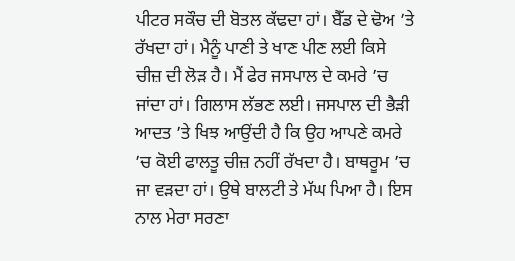ਪੀਟਰ ਸਕੌਚ ਦੀ ਬੋਤਲ ਕੱਢਦਾ ਹਾਂ। ਬੈੱਡ ਦੇ ਢੋਅ ’ਤੇ ਰੱਖਦਾ ਹਾਂ। ਮੈਨੂੰ ਪਾਣੀ ਤੇ ਖਾਣ ਪੀਣ ਲਈ ਕਿਸੇ ਚੀਜ਼ ਦੀ ਲੋੜ ਹੈ। ਮੈਂ ਫੇਰ ਜਸਪਾਲ ਦੇ ਕਮਰੇ ’ਚ ਜਾਂਦਾ ਹਾਂ। ਗਿਲਾਸ ਲੱਭਣ ਲਈ। ਜਸਪਾਲ ਦੀ ਭੈੜੀ ਆਦਤ ’ਤੇ ਖਿਝ ਆਉਂਦੀ ਹੈ ਕਿ ਉਹ ਆਪਣੇ ਕਮਰੇ ’ਚ ਕੋਈ ਫਾਲਤੂ ਚੀਜ਼ ਨਹੀਂ ਰੱਖਦਾ ਹੈ। ਬਾਥਰੂਮ ’ਚ ਜਾ ਵੜਦਾ ਹਾਂ। ਉਥੇ ਬਾਲਟੀ ਤੇ ਮੱਘ ਪਿਆ ਹੈ। ਇਸ ਨਾਲ ਮੇਰਾ ਸਰਣਾ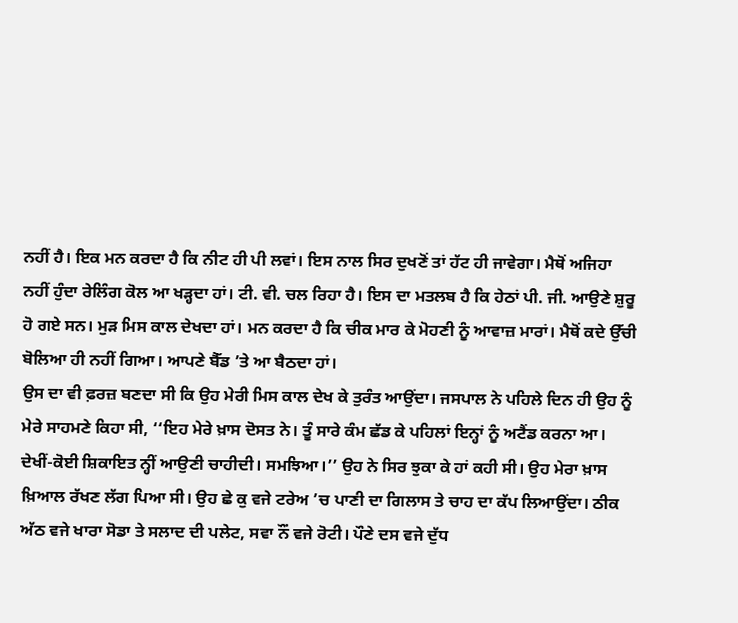ਨਹੀਂ ਹੈ। ਇਕ ਮਨ ਕਰਦਾ ਹੈ ਕਿ ਨੀਟ ਹੀ ਪੀ ਲਵਾਂ। ਇਸ ਨਾਲ ਸਿਰ ਦੁਖਣੋਂ ਤਾਂ ਹੱਟ ਹੀ ਜਾਵੇਗਾ। ਮੈਥੋਂ ਅਜਿਹਾ ਨਹੀਂ ਹੁੰਦਾ ਰੇਲਿੰਗ ਕੋਲ ਆ ਖੜ੍ਹਦਾ ਹਾਂ। ਟੀ. ਵੀ. ਚਲ ਰਿਹਾ ਹੈ। ਇਸ ਦਾ ਮਤਲਬ ਹੈ ਕਿ ਹੇਠਾਂ ਪੀ. ਜੀ. ਆਉਣੇ ਸ਼ੁਰੂ ਹੋ ਗਏ ਸਨ। ਮੁੜ ਮਿਸ ਕਾਲ ਦੇਖਦਾ ਹਾਂ। ਮਨ ਕਰਦਾ ਹੈ ਕਿ ਚੀਕ ਮਾਰ ਕੇ ਮੋਹਣੀ ਨੂੰ ਆਵਾਜ਼ ਮਾਰਾਂ। ਮੈਥੋਂ ਕਦੇ ਉੱਚੀ ਬੋਲਿਆ ਹੀ ਨਹੀਂ ਗਿਆ। ਆਪਣੇ ਬੈੱਡ ’ਤੇ ਆ ਬੈਠਦਾ ਹਾਂ।
ਉਸ ਦਾ ਵੀ ਫ਼ਰਜ਼ ਬਣਦਾ ਸੀ ਕਿ ਉਹ ਮੇਰੀ ਮਿਸ ਕਾਲ ਦੇਖ ਕੇ ਤੁਰੰਤ ਆਉਂਦਾ। ਜਸਪਾਲ ਨੇ ਪਹਿਲੇ ਦਿਨ ਹੀ ਉਹ ਨੂੰ ਮੇਰੇ ਸਾਹਮਣੇ ਕਿਹਾ ਸੀ, ‘‘ਇਹ ਮੇਰੇ ਖ਼ਾਸ ਦੋਸਤ ਨੇ। ਤੂੰ ਸਾਰੇ ਕੰਮ ਛੱਡ ਕੇ ਪਹਿਲਾਂ ਇਨ੍ਹਾਂ ਨੂੰ ਅਟੈਂਡ ਕਰਨਾ ਆ। ਦੇਖੀਂ-ਕੋਈ ਸ਼ਿਕਾਇਤ ਨ੍ਹੀਂ ਆਉਣੀ ਚਾਹੀਦੀ। ਸਮਝਿਆ।’’ ਉਹ ਨੇ ਸਿਰ ਝੁਕਾ ਕੇ ਹਾਂ ਕਹੀ ਸੀ। ਉਹ ਮੇਰਾ ਖ਼ਾਸ ਖ਼ਿਆਲ ਰੱਖਣ ਲੱਗ ਪਿਆ ਸੀ। ਉਹ ਛੇ ਕੁ ਵਜੇ ਟਰੇਅ ’ਚ ਪਾਣੀ ਦਾ ਗਿਲਾਸ ਤੇ ਚਾਹ ਦਾ ਕੱਪ ਲਿਆਉਂਦਾ। ਠੀਕ ਅੱਠ ਵਜੇ ਖਾਰਾ ਸੋਡਾ ਤੇ ਸਲਾਦ ਦੀ ਪਲੇਟ, ਸਵਾ ਨੌਂ ਵਜੇ ਰੋਟੀ। ਪੌਣੇ ਦਸ ਵਜੇ ਦੁੱਧ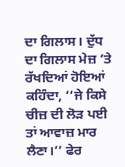ਦਾ ਗਿਲਾਸ। ਦੁੱਧ ਦਾ ਗਿਲਾਸ ਮੇਜ਼ ’ਤੇ ਰੱਖਦਿਆਂ ਹੋਇਆਂ ਕਹਿੰਦਾ, ‘‘ਜੇ ਕਿਸੇ ਚੀਜ਼ ਦੀ ਲੋੜ ਪਈ ਤਾਂ ਆਵਾਜ਼ ਮਾਰ ਲੈਣਾ।’’ ਫੇਰ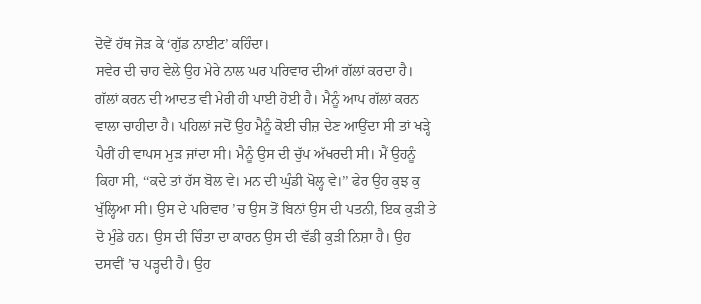ਦੋਵੇਂ ਹੱਥ ਜੋੜ ਕੇ ‘ਗੁੱਡ ਨਾਈਟ’ ਕਹਿੰਦਾ।
ਸਵੇਰ ਦੀ ਚਾਹ ਵੇਲੇ ਉਹ ਮੇਰੇ ਨਾਲ ਘਰ ਪਰਿਵਾਰ ਦੀਆਂ ਗੱਲਾਂ ਕਰਦਾ ਹੈ। ਗੱਲਾਂ ਕਰਨ ਦੀ ਆਦਤ ਵੀ ਮੇਰੀ ਹੀ ਪਾਈ ਹੋਈ ਹੈ। ਮੈਨੂੰ ਆਪ ਗੱਲਾਂ ਕਰਨ ਵਾਲਾ ਚਾਹੀਦਾ ਹੈ। ਪਹਿਲਾਂ ਜਦੋਂ ਉਹ ਮੈਨੂੰ ਕੋਈ ਚੀਜ਼ ਦੇਣ ਆਉਂਦਾ ਸੀ ਤਾਂ ਖੜ੍ਹੇ ਪੈਰੀਂ ਹੀ ਵਾਪਸ ਮੁੜ ਜਾਂਦਾ ਸੀ। ਮੈਨੂੰ ਉਸ ਦੀ ਚੁੱਪ ਅੱਖਰਦੀ ਸੀ। ਮੈਂ ਉਹਨੂੰ ਕਿਹਾ ਸੀ, ‘‘ਕਦੇ ਤਾਂ ਹੱਸ ਬੋਲ ਵੇ। ਮਨ ਦੀ ਘੁੰਡੀ ਖੋਲ੍ਹ ਵੇ।’’ ਫੇਰ ਉਹ ਕੁਝ ਕੁ ਖੁੱਲ੍ਹਿਆ ਸੀ। ਉਸ ਦੇ ਪਰਿਵਾਰ ’ਚ ਉਸ ਤੋਂ ਬਿਨਾਂ ਉਸ ਦੀ ਪਤਨੀ, ਇਕ ਕੁੜੀ ਤੇ ਦੋ ਮੁੰਡੇ ਹਨ। ਉਸ ਦੀ ਚਿੰਤਾ ਦਾ ਕਾਰਨ ਉਸ ਦੀ ਵੱਡੀ ਕੁੜੀ ਨਿਸ਼ਾ ਹੈ। ਉਹ ਦਸਵੀਂ ’ਚ ਪੜ੍ਹਦੀ ਹੈ। ਉਹ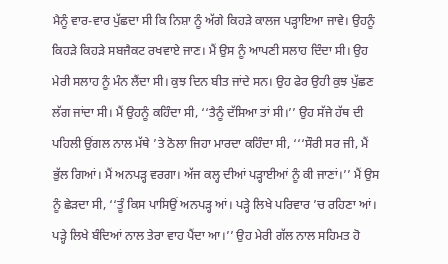ਮੈਨੂੰ ਵਾਰ-ਵਾਰ ਪੁੱਛਦਾ ਸੀ ਕਿ ਨਿਸ਼ਾ ਨੂੰ ਅੱਗੇ ਕਿਹੜੇ ਕਾਲਜ ਪੜ੍ਹਾਇਆ ਜਾਵੇ। ਉਹਨੂੰ ਕਿਹੜੇ ਕਿਹੜੇ ਸਬਜੈਕਟ ਰਖਵਾਏ ਜਾਣ। ਮੈਂ ਉਸ ਨੂੰ ਆਪਣੀ ਸਲਾਹ ਦਿੰਦਾ ਸੀ। ਉਹ ਮੇਰੀ ਸਲਾਹ ਨੂੰ ਮੰਨ ਲੈਂਦਾ ਸੀ। ਕੁਝ ਦਿਨ ਬੀਤ ਜਾਂਦੇ ਸਨ। ਉਹ ਫੇਰ ਉਹੀ ਕੁਝ ਪੁੱਛਣ ਲੱਗ ਜਾਂਦਾ ਸੀ। ਮੈਂ ਉਹਨੂੰ ਕਹਿੰਦਾ ਸੀ, ‘‘ਤੈਨੂੰ ਦੱਸਿਆ ਤਾਂ ਸੀ।’’ ਉਹ ਸੱਜੇ ਹੱਥ ਦੀ ਪਹਿਲੀ ਉਂਗਲ ਨਾਲ ਮੱਥੇ ’ਤੇ ਠੋਲਾ ਜਿਹਾ ਮਾਰਦਾ ਕਹਿੰਦਾ ਸੀ, ‘‘‘ਸੌਰੀ ਸਰ ਜੀ, ਮੈਂ ਭੁੱਲ ਗਿਆਂ। ਮੈਂ ਅਨਪੜ੍ਹ ਵਰਗਾ। ਅੱਜ ਕਲ੍ਹ ਦੀਆਂ ਪੜ੍ਹਾਈਆਂ ਨੂੰ ਕੀ ਜਾਣਾਂ।’’ ਮੈਂ ਉਸ ਨੂੰ ਛੇੜਦਾ ਸੀ, ‘‘ਤੂੰ ਕਿਸ ਪਾਸਿਉਂ ਅਨਪੜ੍ਹ ਆਂ। ਪੜ੍ਹੇ ਲਿਖੇ ਪਰਿਵਾਰ ’ਚ ਰਹਿਣਾ ਆਂ। ਪੜ੍ਹੇ ਲਿਖੇ ਬੰਦਿਆਂ ਨਾਲ ਤੇਰਾ ਵਾਹ ਪੈਂਦਾ ਆ।’’ ਉਹ ਮੇਰੀ ਗੱਲ ਨਾਲ ਸਹਿਮਤ ਹੋ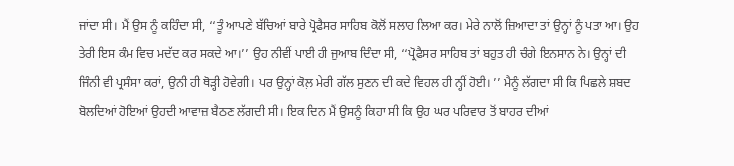ਜਾਂਦਾ ਸੀ। ਮੈਂ ਉਸ ਨੂੰ ਕਹਿੰਦਾ ਸੀ, ‘‘ਤੂੰ ਆਪਣੇ ਬੱਚਿਆਂ ਬਾਰੇ ਪ੍ਰੋਫੈਸਰ ਸਾਹਿਬ ਕੋਲੋਂ ਸਲਾਹ ਲਿਆ ਕਰ। ਮੇਰੇ ਨਾਲੋਂ ਜ਼ਿਆਦਾ ਤਾਂ ਉਨ੍ਹਾਂ ਨੂੰ ਪਤਾ ਆ। ਉਹ ਤੇਰੀ ਇਸ ਕੰਮ ਵਿਚ ਮਦੱਦ ਕਰ ਸਕਦੇ ਆ।’’ ਉਹ ਨੀਵੀਂ ਪਾਈ ਹੀ ਜੁਆਬ ਦਿੰਦਾ ਸੀ, ‘‘ਪ੍ਰੋਫੈਸਰ ਸਾਹਿਬ ਤਾਂ ਬਹੁਤ ਹੀ ਚੰਗੇ ਇਨਸਾਨ ਨੇ। ਉਨ੍ਹਾਂ ਦੀ ਜਿੰਨੀ ਵੀ ਪ੍ਰਸੰਸਾ ਕਰਾਂ, ਉਨੀ ਹੀ ਥੋੜ੍ਹੀ ਹੋਵੇਗੀ। ਪਰ ਉਨ੍ਹਾਂ ਕੋਲ਼ ਮੇਰੀ ਗੱਲ ਸੁਣਨ ਦੀ ਕਦੇ ਵਿਹਲ ਹੀ ਨ੍ਹੀਂ ਹੋਈ। ’’ ਮੈਨੂੰ ਲੱਗਦਾ ਸੀ ਕਿ ਪਿਛਲੇ ਸ਼ਬਦ ਬੋਲਦਿਆਂ ਹੋਇਆਂ ਉਹਦੀ ਆਵਾਜ਼ ਬੈਠਣ ਲੱਗਦੀ ਸੀ। ਇਕ ਦਿਨ ਮੈਂ ਉਸਨੂੰ ਕਿਹਾ ਸੀ ਕਿ ਉਹ ਘਰ ਪਰਿਵਾਰ ਤੋਂ ਬਾਹਰ ਦੀਆਂ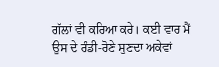ਗੱਲਾਂ ਵੀ ਕਰਿਆ ਕਰੇ। ਕਈ ਵਾਰ ਮੈਂ ਉਸ ਦੇ ਰੰਡੀ-ਰੋਣੇ ਸੁਣਦਾ ਅਕੇਵਾਂ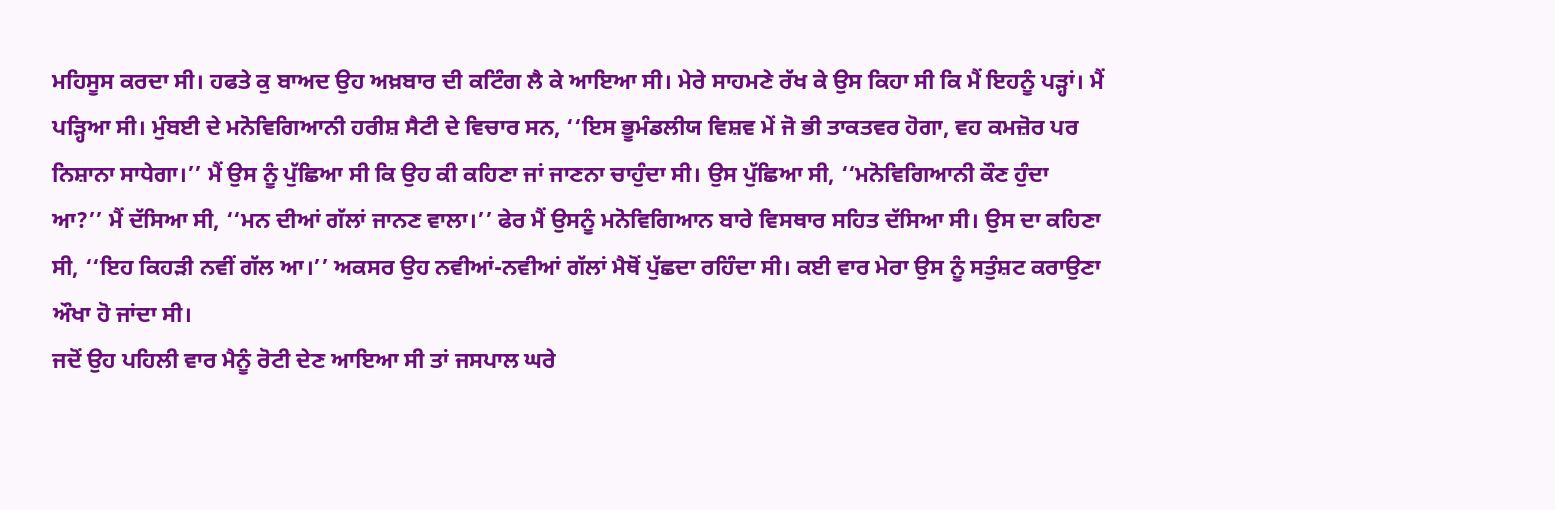ਮਹਿਸੂਸ ਕਰਦਾ ਸੀ। ਹਫਤੇ ਕੁ ਬਾਅਦ ਉਹ ਅਖ਼ਬਾਰ ਦੀ ਕਟਿੰਗ ਲੈ ਕੇ ਆਇਆ ਸੀ। ਮੇਰੇ ਸਾਹਮਣੇ ਰੱਖ ਕੇ ਉਸ ਕਿਹਾ ਸੀ ਕਿ ਮੈਂ ਇਹਨੂੰ ਪੜ੍ਹਾਂ। ਮੈਂ ਪੜ੍ਹਿਆ ਸੀ। ਮੁੰਬਈ ਦੇ ਮਨੋਵਿਗਿਆਨੀ ਹਰੀਸ਼ ਸੈਟੀ ਦੇ ਵਿਚਾਰ ਸਨ, ‘‘ਇਸ ਭੂਮੰਡਲੀਯ ਵਿਸ਼ਵ ਮੇਂ ਜੋ ਭੀ ਤਾਕਤਵਰ ਹੋਗਾ, ਵਹ ਕਮਜ਼ੋਰ ਪਰ ਨਿਸ਼ਾਨਾ ਸਾਧੇਗਾ।’’ ਮੈਂ ਉਸ ਨੂੰ ਪੁੱਛਿਆ ਸੀ ਕਿ ਉਹ ਕੀ ਕਹਿਣਾ ਜਾਂ ਜਾਣਨਾ ਚਾਹੁੰਦਾ ਸੀ। ਉਸ ਪੁੱਛਿਆ ਸੀ, ‘‘ਮਨੋਵਿਗਿਆਨੀ ਕੌਣ ਹੁੰਦਾ ਆ?’’ ਮੈਂ ਦੱਸਿਆ ਸੀ, ‘‘ਮਨ ਦੀਆਂ ਗੱਲਾਂ ਜਾਨਣ ਵਾਲਾ।’’ ਫੇਰ ਮੈਂ ਉਸਨੂੰ ਮਨੋਵਿਗਿਆਨ ਬਾਰੇ ਵਿਸਥਾਰ ਸਹਿਤ ਦੱਸਿਆ ਸੀ। ਉਸ ਦਾ ਕਹਿਣਾ ਸੀ, ‘‘ਇਹ ਕਿਹੜੀ ਨਵੀਂ ਗੱਲ ਆ।’’ ਅਕਸਰ ਉਹ ਨਵੀਆਂ-ਨਵੀਆਂ ਗੱਲਾਂ ਮੈਥੋਂ ਪੁੱਛਦਾ ਰਹਿੰਦਾ ਸੀ। ਕਈ ਵਾਰ ਮੇਰਾ ਉਸ ਨੂੰ ਸਤੁੰਸ਼ਟ ਕਰਾਉਣਾ ਔਖਾ ਹੋ ਜਾਂਦਾ ਸੀ।
ਜਦੋਂ ਉਹ ਪਹਿਲੀ ਵਾਰ ਮੈਨੂੰ ਰੋਟੀ ਦੇਣ ਆਇਆ ਸੀ ਤਾਂ ਜਸਪਾਲ ਘਰੇ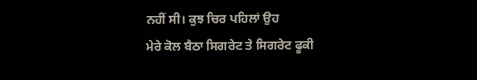ਨਹੀਂ ਸੀ। ਕੁਝ ਚਿਰ ਪਹਿਲਾਂ ਉਹ
ਮੇਰੇ ਕੋਲ ਬੈਠਾ ਸਿਗਰੇਟ ਤੇ ਸਿਗਰੇਟ ਫੂਕੀ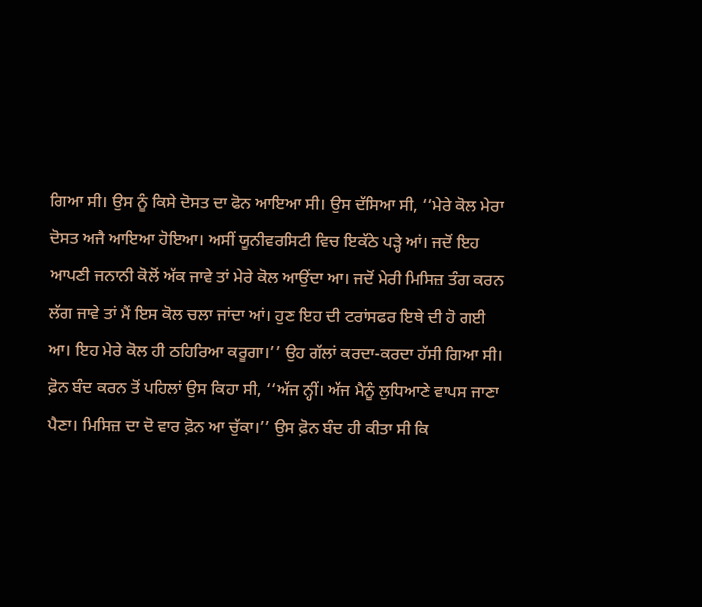ਗਿਆ ਸੀ। ਉਸ ਨੂੰ ਕਿਸੇ ਦੋਸਤ ਦਾ ਫੋਨ ਆਇਆ ਸੀ। ਉਸ ਦੱਸਿਆ ਸੀ, ‘‘ਮੇਰੇ ਕੋਲ ਮੇਰਾ ਦੋਸਤ ਅਜੈ ਆਇਆ ਹੋਇਆ। ਅਸੀਂ ਯੂਨੀਵਰਸਿਟੀ ਵਿਚ ਇਕੱਠੇ ਪੜ੍ਹੇ ਆਂ। ਜਦੋਂ ਇਹ ਆਪਣੀ ਜਨਾਨੀ ਕੋਲੋਂ ਅੱਕ ਜਾਵੇ ਤਾਂ ਮੇਰੇ ਕੋਲ ਆਉਂਦਾ ਆ। ਜਦੋਂ ਮੇਰੀ ਮਿਸਿਜ਼ ਤੰਗ ਕਰਨ ਲੱਗ ਜਾਵੇ ਤਾਂ ਮੈਂ ਇਸ ਕੋਲ ਚਲਾ ਜਾਂਦਾ ਆਂ। ਹੁਣ ਇਹ ਦੀ ਟਰਾਂਸਫਰ ਇਥੇ ਦੀ ਹੋ ਗਈ ਆ। ਇਹ ਮੇਰੇ ਕੋਲ ਹੀ ਠਹਿਰਿਆ ਕਰੂਗਾ।’’ ਉਹ ਗੱਲਾਂ ਕਰਦਾ-ਕਰਦਾ ਹੱਸੀ ਗਿਆ ਸੀ। ਫ਼ੋਨ ਬੰਦ ਕਰਨ ਤੋਂ ਪਹਿਲਾਂ ਉਸ ਕਿਹਾ ਸੀ, ‘‘ਅੱਜ ਨ੍ਹੀਂ। ਅੱਜ ਮੈਨੂੰ ਲੁਧਿਆਣੇ ਵਾਪਸ ਜਾਣਾ ਪੈਣਾ। ਮਿਸਿਜ਼ ਦਾ ਦੋ ਵਾਰ ਫ਼ੋਨ ਆ ਚੁੱਕਾ।’’ ਉਸ ਫ਼ੋਨ ਬੰਦ ਹੀ ਕੀਤਾ ਸੀ ਕਿ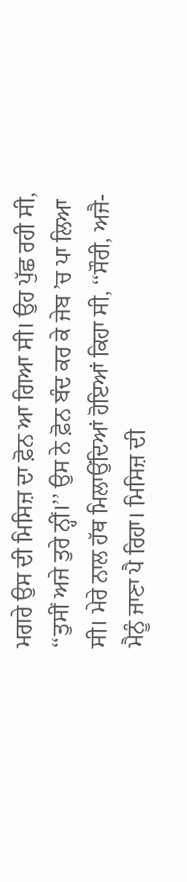ਮਗਰੇ ਉਸ ਦੀ ਮਿਸਿਜ਼ ਦਾ ਫ਼ੋਨ ਆ ਗਿਆ ਸੀ। ਉਹ ਪੁੱਛ ਰਹੀ ਸੀ, ‘‘ਤੁਸੀਂ ਅਜੇ ਤੁਰੇ ਨ੍ਹੀਂ।’’ ਉਸ ਨੇ ਫ਼ੋਨ ਬੰਦ ਕਰ ਕੇ ਜੇਬ ’ਚ ਪਾ ਲਿਆ ਸੀ। ਮੇਰੇ ਨਾਲ ਹੱਥ ਮਿਲਾਉਂਦਿਆਂ ਹੋਇਆਂ ਕਿਹਾ ਸੀ, ‘‘ਸੌਰੀ, ਅਜੈ-ਮੈਨੂੰ ਜਾਣਾ ਪੈ ਰਿਹਾ। ਮਿਸਿਜ਼ ਦੀ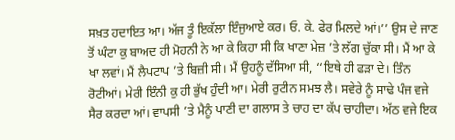ਸਖ਼ਤ ਹਦਾਇਤ ਆ। ਅੱਜ ਤੂੰ ਇਕੱਲਾ ਇੰਜੁਆਏ ਕਰ। ਓ. ਕੇ. ਫੇਰ ਮਿਲਦੇ ਆਂ।’’ ਉਸ ਦੇ ਜਾਣ ਤੋਂ ਘੰਟਾ ਕੁ ਬਾਅਦ ਹੀ ਮੋਹਨੀ ਨੇ ਆ ਕੇ ਕਿਹਾ ਸੀ ਕਿ ਖਾਣਾ ਮੇਜ਼ ’ਤੇ ਲੱਗ ਚੁੱਕਾ ਸੀ। ਮੈਂ ਆ ਕੇ ਖਾ ਲਵਾਂ। ਮੈਂ ਲੈਪਟਾਪ ’ਤੇ ਬਿਜ਼ੀ ਸੀ। ਮੈਂ ਉਹਨੂੰ ਦੱਸਿਆ ਸੀ, ‘‘ਇਥੇ ਹੀ ਫੜਾ ਦੇ। ਤਿੰਨ ਰੋਟੀਆਂ। ਮੇਰੀ ਇੰਨੀ ਕੁ ਹੀ ਭੁੱਖ ਹੁੰਦੀ ਆ। ਮੇਰੀ ਰੁਟੀਨ ਸਮਝ ਲੈ। ਸਵੇਰੇ ਨੂੰ ਸਾਢੇ ਪੰਜ ਵਜੇ ਸੈਰ ਕਰਦਾ ਆਂ। ਵਾਪਸੀ ’ਤੇ ਮੈਨੂੰ ਪਾਣੀ ਦਾ ਗਲਾਸ ਤੇ ਚਾਹ ਦਾ ਕੱਪ ਚਾਹੀਦਾ। ਅੱਠ ਵਜੇ ਇਕ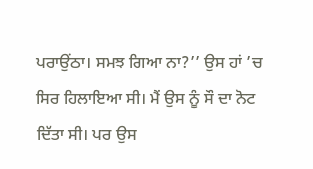ਪਰਾਉਂਠਾ। ਸਮਝ ਗਿਆ ਨਾ?’’ ਉਸ ਹਾਂ ’ਚ ਸਿਰ ਹਿਲਾਇਆ ਸੀ। ਮੈਂ ਉਸ ਨੂੰ ਸੌ ਦਾ ਨੋਟ ਦਿੱਤਾ ਸੀ। ਪਰ ਉਸ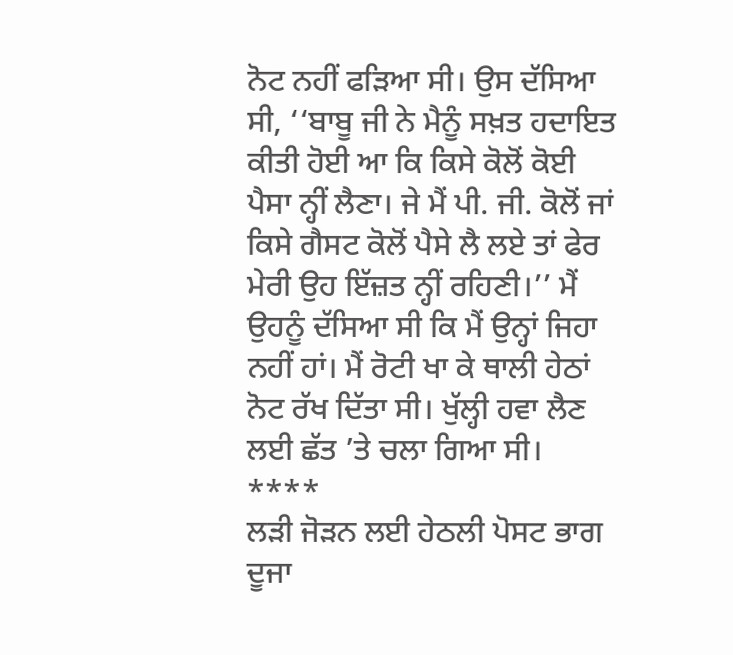ਨੋਟ ਨਹੀਂ ਫੜਿਆ ਸੀ। ਉਸ ਦੱਸਿਆ ਸੀ, ‘‘ਬਾਬੂ ਜੀ ਨੇ ਮੈਨੂੰ ਸਖ਼ਤ ਹਦਾਇਤ ਕੀਤੀ ਹੋਈ ਆ ਕਿ ਕਿਸੇ ਕੋਲੋਂ ਕੋਈ ਪੈਸਾ ਨ੍ਹੀਂ ਲੈਣਾ। ਜੇ ਮੈਂ ਪੀ. ਜੀ. ਕੋਲੋਂ ਜਾਂ ਕਿਸੇ ਗੈਸਟ ਕੋਲੋਂ ਪੈਸੇ ਲੈ ਲਏ ਤਾਂ ਫੇਰ ਮੇਰੀ ਉਹ ਇੱਜ਼ਤ ਨ੍ਹੀਂ ਰਹਿਣੀ।’’ ਮੈਂ ਉਹਨੂੰ ਦੱਸਿਆ ਸੀ ਕਿ ਮੈਂ ਉਨ੍ਹਾਂ ਜਿਹਾ ਨਹੀਂ ਹਾਂ। ਮੈਂ ਰੋਟੀ ਖਾ ਕੇ ਥਾਲੀ ਹੇਠਾਂ ਨੋਟ ਰੱਖ ਦਿੱਤਾ ਸੀ। ਖੁੱਲ੍ਹੀ ਹਵਾ ਲੈਣ ਲਈ ਛੱਤ ’ਤੇ ਚਲਾ ਗਿਆ ਸੀ।
****
ਲੜੀ ਜੋੜਨ ਲਈ ਹੇਠਲੀ ਪੋਸਟ ਭਾਗ ਦੂਜਾ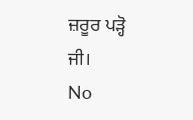ਜ਼ਰੂਰ ਪੜ੍ਹੋ ਜੀ।
No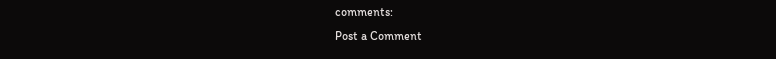comments:
Post a Comment